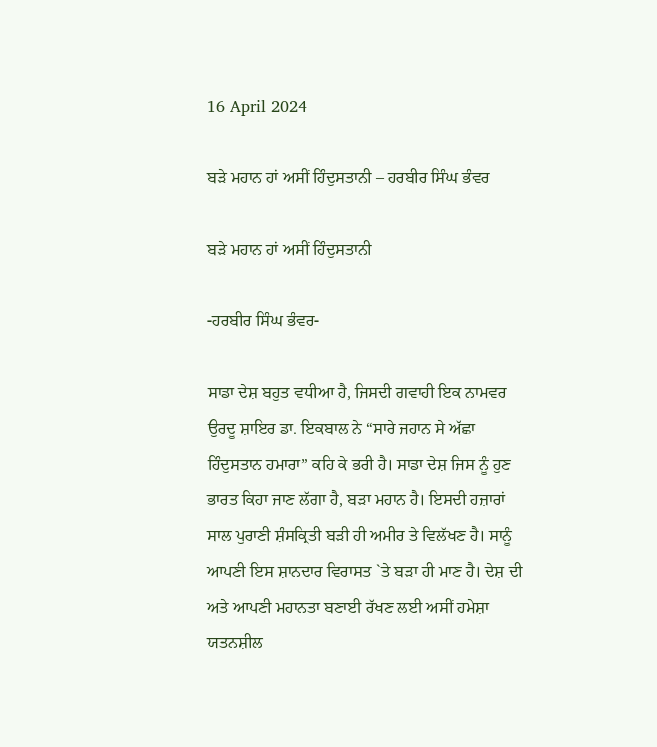16 April 2024

ਬੜੇ ਮਹਾਨ ਹਾਂ ਅਸੀਂ ਹਿੰਦੁਸਤਾਨੀ – ਹਰਬੀਰ ਸਿੰਘ ਭੰਵਰ

ਬੜੇ ਮਹਾਨ ਹਾਂ ਅਸੀਂ ਹਿੰਦੁਸਤਾਨੀ

-ਹਰਬੀਰ ਸਿੰਘ ਭੰਵਰ-

ਸਾਡਾ ਦੇਸ਼ ਬਹੁਤ ਵਧੀਆ ਹੈ, ਜਿਸਦੀ ਗਵਾਹੀ ਇਕ ਨਾਮਵਰ ਉਰਦੂ ਸ਼ਾਇਰ ਡਾ. ਇਕਬਾਲ ਨੇ “ਸਾਰੇ ਜਹਾਨ ਸੇ ਅੱਛਾ ਹਿੰਦੁਸਤਾਨ ਹਮਾਰਾ” ਕਹਿ ਕੇ ਭਰੀ ਹੈ। ਸਾਡਾ ਦੇਸ਼ ਜਿਸ ਨੂੰ ਹੁਣ ਭਾਰਤ ਕਿਹਾ ਜਾਣ ਲੱਗਾ ਹੈ, ਬੜਾ ਮਹਾਨ ਹੈ। ਇਸਦੀ ਹਜ਼ਾਰਾਂ ਸਾਲ ਪੁਰਾਣੀ ਸ਼ੰਸਕ੍ਰਿਤੀ ਬੜੀ ਹੀ ਅਮੀਰ ਤੇ ਵਿਲੱਖਣ ਹੈ। ਸਾਨੂੰ ਆਪਣੀ ਇਸ ਸ਼ਾਨਦਾਰ ਵਿਰਾਸਤ `ਤੇ ਬੜਾ ਹੀ ਮਾਣ ਹੈ। ਦੇਸ਼ ਦੀ ਅਤੇ ਆਪਣੀ ਮਹਾਨਤਾ ਬਣਾਈ ਰੱਖਣ ਲਈ ਅਸੀਂ ਹਮੇਸ਼ਾ ਯਤਨਸ਼ੀਲ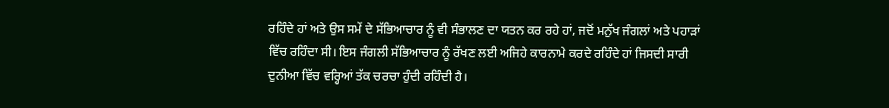ਰਹਿੰਦੇ ਹਾਂ ਅਤੇ ਉਸ ਸਮੇਂ ਦੇ ਸੱਭਿਆਚਾਰ ਨੂੰ ਵੀ ਸੰਭਾਲਣ ਦਾ ਯਤਨ ਕਰ ਰਹੇ ਹਾਂ, ਜਦੋਂ ਮਨੁੱਖ ਜੰਗਲਾਂ ਅਤੇ ਪਹਾੜਾਂ ਵਿੱਚ ਰਹਿੰਦਾ ਸੀ। ਇਸ ਜੰਗਲੀ ਸੱਭਿਆਚਾਰ ਨੂੰ ਰੱਖਣ ਲਈ ਅਜਿਹੇ ਕਾਰਨਾਮੇ ਕਰਦੇ ਰਹਿੰਦੇ ਹਾਂ ਜਿਸਦੀ ਸਾਰੀ ਦੁਨੀਆ ਵਿੱਚ ਵਰ੍ਹਿਆਂ ਤੱਕ ਚਰਚਾ ਹੁੰਦੀ ਰਹਿੰਦੀ ਹੈ।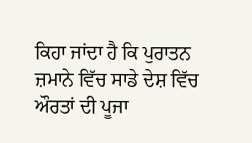ਕਿਹਾ ਜਾਂਦਾ ਹੈ ਕਿ ਪੁਰਾਤਨ ਜ਼ਮਾਨੇ ਵਿੱਚ ਸਾਡੇ ਦੇਸ਼ ਵਿੱਚ ਔਰਤਾਂ ਦੀ ਪੂਜਾ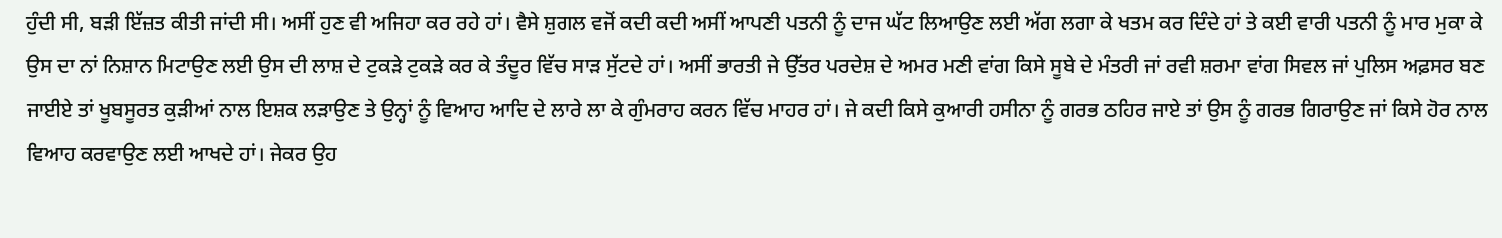ਹੁੰਦੀ ਸੀ, ਬੜੀ ਇੱਜ਼ਤ ਕੀਤੀ ਜਾਂਦੀ ਸੀ। ਅਸੀਂ ਹੁਣ ਵੀ ਅਜਿਹਾ ਕਰ ਰਹੇ ਹਾਂ। ਵੈਸੇ ਸ਼ੁਗਲ ਵਜੋਂ ਕਦੀ ਕਦੀ ਅਸੀਂ ਆਪਣੀ ਪਤਨੀ ਨੂੰ ਦਾਜ ਘੱਟ ਲਿਆਉਣ ਲਈ ਅੱਗ ਲਗਾ ਕੇ ਖਤਮ ਕਰ ਦਿੰਦੇ ਹਾਂ ਤੇ ਕਈ ਵਾਰੀ ਪਤਨੀ ਨੂੰ ਮਾਰ ਮੁਕਾ ਕੇ ਉਸ ਦਾ ਨਾਂ ਨਿਸ਼ਾਨ ਮਿਟਾਉਣ ਲਈ ਉਸ ਦੀ ਲਾਸ਼ ਦੇ ਟੁਕੜੇ ਟੁਕੜੇ ਕਰ ਕੇ ਤੰਦੂਰ ਵਿੱਚ ਸਾੜ ਸੁੱਟਦੇ ਹਾਂ। ਅਸੀਂ ਭਾਰਤੀ ਜੇ ਉੱਤਰ ਪਰਦੇਸ਼ ਦੇ ਅਮਰ ਮਣੀ ਵਾਂਗ ਕਿਸੇ ਸੂਬੇ ਦੇ ਮੰਤਰੀ ਜਾਂ ਰਵੀ ਸ਼ਰਮਾ ਵਾਂਗ ਸਿਵਲ ਜਾਂ ਪੁਲਿਸ ਅਫ਼ਸਰ ਬਣ ਜਾਈਏ ਤਾਂ ਖੂਬਸੂਰਤ ਕੁੜੀਆਂ ਨਾਲ ਇਸ਼ਕ ਲੜਾਉਣ ਤੇ ਉਨ੍ਹਾਂ ਨੂੰ ਵਿਆਹ ਆਦਿ ਦੇ ਲਾਰੇ ਲਾ ਕੇ ਗੁੰਮਰਾਹ ਕਰਨ ਵਿੱਚ ਮਾਹਰ ਹਾਂ। ਜੇ ਕਦੀ ਕਿਸੇ ਕੁਆਰੀ ਹਸੀਨਾ ਨੂੰ ਗਰਭ ਠਹਿਰ ਜਾਏ ਤਾਂ ਉਸ ਨੂੰ ਗਰਭ ਗਿਰਾਉਣ ਜਾਂ ਕਿਸੇ ਹੋਰ ਨਾਲ ਵਿਆਹ ਕਰਵਾਉਣ ਲਈ ਆਖਦੇ ਹਾਂ। ਜੇਕਰ ਉਹ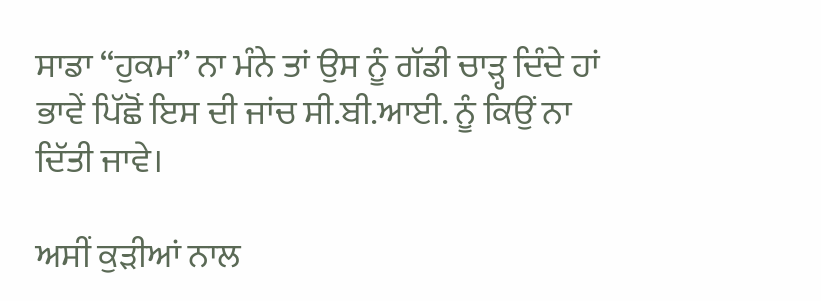ਸਾਡਾ “ਹੁਕਮ” ਨਾ ਮੰਨੇ ਤਾਂ ਉਸ ਨੂੰ ਗੱਡੀ ਚਾੜ੍ਹ ਦਿੰਦੇ ਹਾਂ ਭਾਵੇਂ ਪਿੱਛੋਂ ਇਸ ਦੀ ਜਾਂਚ ਸੀ.ਬੀ.ਆਈ. ਨੂੰ ਕਿਉਂ ਨਾ ਦਿੱਤੀ ਜਾਵੇ।

ਅਸੀਂ ਕੁੜੀਆਂ ਨਾਲ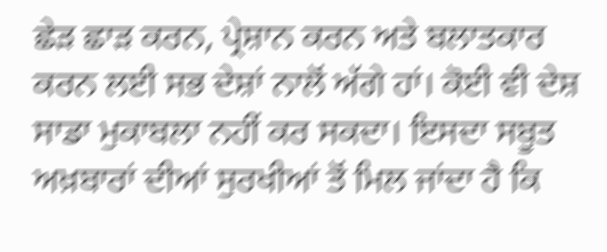ਛੇੜ ਛਾੜ ਕਰਨ, ਪ੍ਰੇਸ਼ਾਨ ਕਰਨ ਅਤੇ ਬਲਾਤਕਾਰ ਕਰਨ ਲਈ ਸਭ ਦੇਸ਼ਾਂ ਨਾਲੋਂ ਅੱਗੇ ਹਾਂ। ਕੋਈ ਵੀ ਦੇਸ਼ ਸਾਡਾ ਮੁਕਾਬਲਾ ਨਹੀਂ ਕਰ ਸਕਦਾ। ਇਸਦਾ ਸਬੂਤ ਅਖ਼ਬਾਰਾਂ ਦੀਆਂ ਸੁਰਖੀਆਂ ਤੋਂ ਮਿਲ ਜਾਂਦਾ ਹੈ ਕਿ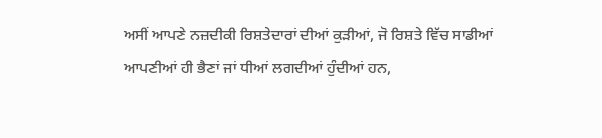ਅਸੀਂ ਆਪਣੇ ਨਜ਼ਦੀਕੀ ਰਿਸ਼ਤੇਦਾਰਾਂ ਦੀਆਂ ਕੁੜੀਆਂ, ਜੋ ਰਿਸ਼ਤੇ ਵਿੱਚ ਸਾਡੀਆਂ ਆਪਣੀਆਂ ਹੀ ਭੈਣਾਂ ਜਾਂ ਧੀਆਂ ਲਗਦੀਆਂ ਹੁੰਦੀਆਂ ਹਨ,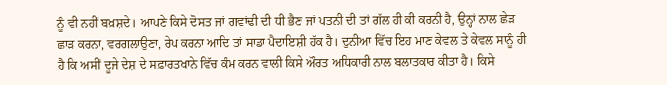ਨੂੰ ਵੀ ਨਹੀਂ ਬਖ਼ਸ਼ਦੇ। ਆਪਣੇ ਕਿਸੇ ਦੋਸਤ ਜਾਂ ਗਵਾਂਢੀ ਦੀ ਧੀ ਭੈਣ ਜਾਂ ਪਤਨੀ ਦੀ ਤਾਂ ਗੱਲ ਹੀ ਕੀ ਕਰਨੀ ਹੈ, ਉਨ੍ਹਾਂ ਨਾਲ ਛੇੜ ਛਾੜ ਕਰਨਾ, ਵਰਗਲਾਉਣਾ, ਰੇਪ ਕਰਨਾ ਆਦਿ ਤਾਂ ਸਾਡਾ ਪੈਦਾਇਸ਼ੀ ਹੱਕ ਹੈ। ਦੁਨੀਆ ਵਿੱਚ ਇਹ ਮਾਣ ਕੇਵਲ ਤੇ ਕੇਵਲ ਸਾਨੂੰ ਹੀ ਹੈ ਕਿ ਅਸੀਂ ਦੂਜੇ ਦੇਸ਼ ਦੇ ਸਫ਼ਾਰਤਖਾਨੇ ਵਿੱਚ ਕੰਮ ਕਰਨ ਵਾਲੀ ਕਿਸੇ ਔਰਤ ਅਧਿਕਾਰੀ ਨਾਲ ਬਲਾਤਕਾਰ ਕੀਤਾ ਹੈ। ਕਿਸੇ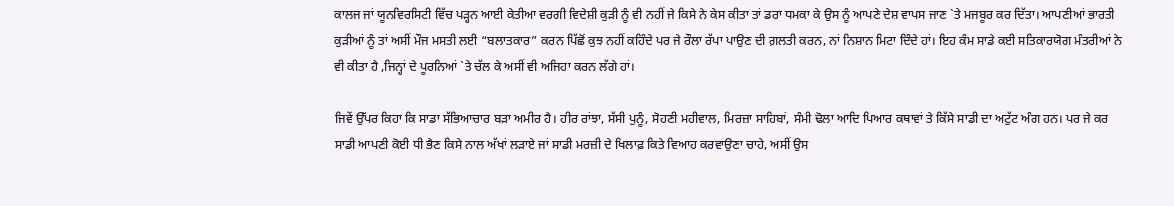ਕਾਲਜ ਜਾਂ ਯੂਨਵਿਰਸਿਟੀ ਵਿੱਚ ਪੜ੍ਹਨ ਆਈ ਕੇਤੀਆ ਵਰਗੀ ਵਿਦੇਸ਼ੀ ਕੁੜੀ ਨੂੰ ਵੀ ਨਹੀਂ ਜੇ ਕਿਸੇ ਨੇ ਕੇਸ ਕੀਤਾ ਤਾਂ ਡਰਾ ਧਮਕਾ ਕੇ ਉਸ ਨੂੰ ਆਪਣੇ ਦੇਸ਼ ਵਾਪਸ ਜਾਣ `ਤੇ ਮਜਬੂਰ ਕਰ ਦਿੱਤਾ। ਆਪਣੀਆਂ ਭਾਰਤੀ ਕੁੜੀਆਂ ਨੂੰ ਤਾਂ ਅਸੀਂ ਮੌਜ ਮਸਤੀ ਲਈ “ਬਲਾਤਕਾਰ” ਕਰਨ ਪਿੱਛੋਂ ਕੁਝ ਨਹੀਂ ਕਹਿੰਦੇ ਪਰ ਜੇ ਰੌਲਾ ਰੱਪਾ ਪਾਉਣ ਦੀ ਗ਼ਲਤੀ ਕਰਨ, ਨਾਂ ਨਿਸ਼ਾਨ ਮਿਟਾ ਦਿੰਦੇ ਹਾਂ। ਇਹ ਕੰਮ ਸਾਡੇ ਕਈ ਸਤਿਕਾਰਯੋਗ ਮੰਤਰੀਆਂ ਨੇ ਵੀ ਕੀਤਾ ਹੈ ,ਜਿਨ੍ਹਾਂ ਦੇ ਪੂਰਨਿਆਂ `ਤੇ ਚੱਲ ਕੇ ਅਸੀਂ ਵੀ ਅਜਿਹਾ ਕਰਨ ਲੱਗੇ ਹਾਂ।

ਜਿਵੇਂ ਉੱਪਰ ਕਿਹਾ ਕਿ ਸਾਡਾ ਸੱਭਿਆਚਾਰ ਬੜਾ ਅਮੀਰ ਹੈ। ਹੀਰ ਰਾਂਝਾ, ਸੱਸੀ ਪੁਨੂੰ, ਸੋਹਣੀ ਮਹੀਵਾਲ, ਮਿਰਜ਼ਾ ਸਾਹਿਬਾਂ, ਸੰਮੀ ਢੋਲਾ ਆਦਿ ਪਿਆਰ ਕਥਾਵਾਂ ਤੇ ਕਿੱਸੇ ਸਾਡੀ ਦਾ ਅਟੁੱਟ ਅੰਗ ਹਨ। ਪਰ ਜੇ ਕਰ ਸਾਡੀ ਆਪਣੀ ਕੋਈ ਧੀ ਭੈਣ ਕਿਸੇ ਨਾਲ ਅੱਖਾਂ ਲੜਾਏ ਜਾਂ ਸਾਡੀ ਮਰਜ਼ੀ ਦੇ ਖਿਲਾਫ਼ ਕਿਤੇ ਵਿਆਹ ਕਰਵਾਉਣਾ ਚਾਹੇ, ਅਸੀਂ ਉਸ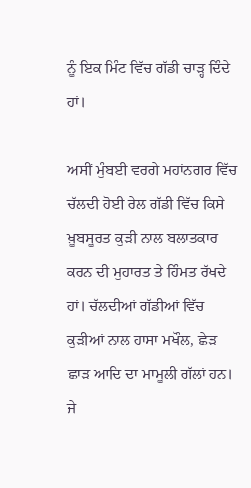ਨੂੰ ਇਕ ਮਿੰਟ ਵਿੱਚ ਗੱਡੀ ਚਾੜ੍ਹ ਦਿੰਦੇ ਹਾਂ।

ਅਸੀਂ ਮੁੰਬਈ ਵਰਗੇ ਮਹਾਂਨਗਰ ਵਿੱਚ ਚੱਲਦੀ ਹੋਈ ਰੇਲ ਗੱਡੀ ਵਿੱਚ ਕਿਸੇ ਖ਼ੂਬਸੂਰਤ ਕੁੜੀ ਨਾਲ ਬਲਾਤਕਾਰ ਕਰਨ ਦੀ ਮੁਹਾਰਤ ਤੇ ਹਿੰਮਤ ਰੱਖਦੇ ਹਾਂ। ਚੱਲਦੀਆਂ ਗੱਡੀਆਂ ਵਿੱਚ ਕੁੜੀਆਂ ਨਾਲ ਹਾਸਾ ਮਖੌਲ, ਛੇੜ ਛਾੜ ਆਦਿ ਦਾ ਮਾਮੂਲੀ ਗੱਲਾਂ ਹਨ। ਜੇ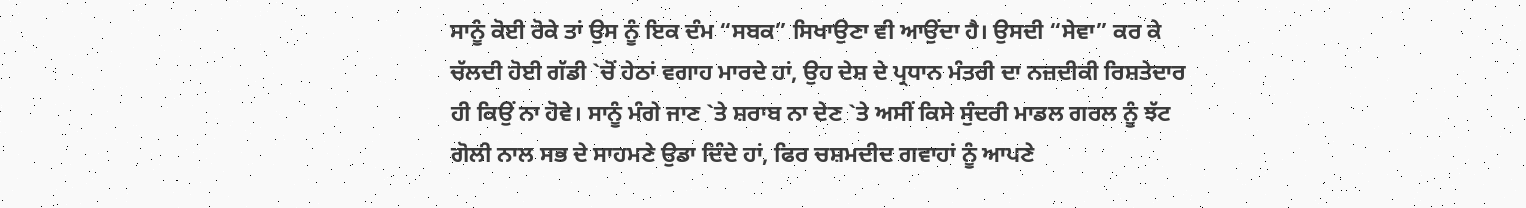ਸਾਨੂੰ ਕੋਈ ਰੋਕੇ ਤਾਂ ਉਸ ਨੂੰ ਇਕ ਦੰਮ “ਸਬਕ” ਸਿਖਾਉਣਾ ਵੀ ਆਉਂਦਾ ਹੈ। ਉਸਦੀ “ਸੇਵਾ” ਕਰ ਕੇ ਚੱਲਦੀ ਹੋਈ ਗੱਡੀ `ਚੋਂ ਹੇਠਾਂ ਵਗਾਹ ਮਾਰਦੇ ਹਾਂ, ਉਹ ਦੇਸ਼ ਦੇ ਪ੍ਰਧਾਨ ਮੰਤਰੀ ਦਾ ਨਜ਼ਦੀਕੀ ਰਿਸ਼ਤੇਦਾਰ ਹੀ ਕਿਉਂ ਨਾ ਹੋਵੇ। ਸਾਨੂੰ ਮੰਗੇ ਜਾਣ `ਤੇ ਸ਼ਰਾਬ ਨਾ ਦੇਣ `ਤੇ ਅਸੀਂ ਕਿਸੇ ਸੁੰਦਰੀ ਮਾਡਲ ਗਰਲ ਨੂੰ ਝੱਟ ਗੋਲੀ ਨਾਲ ਸਭ ਦੇ ਸਾਹਮਣੇ ਉਡਾ ਦਿੰਦੇ ਹਾਂ, ਫਿਰ ਚਸ਼ਮਦੀਦ ਗਵਾਹਾਂ ਨੂੰ ਆਪਣੇ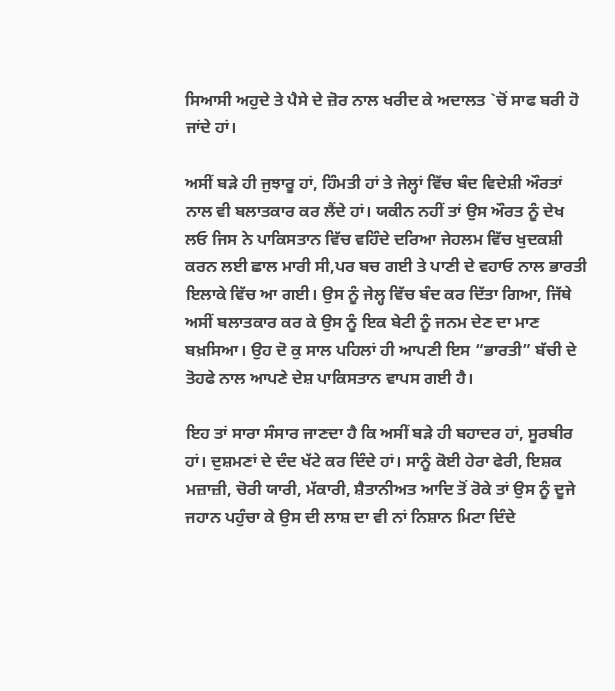ਸਿਆਸੀ ਅਹੁਦੇ ਤੇ ਪੈਸੇ ਦੇ ਜ਼ੋਰ ਨਾਲ ਖਰੀਦ ਕੇ ਅਦਾਲਤ `ਚੋਂ ਸਾਫ ਬਰੀ ਹੋ ਜਾਂਦੇ ਹਾਂ।

ਅਸੀਂ ਬੜੇ ਹੀ ਜੁਝਾਰੂ ਹਾਂ, ਹਿੰਮਤੀ ਹਾਂ ਤੇ ਜੇਲ੍ਹਾਂ ਵਿੱਚ ਬੰਦ ਵਿਦੇਸ਼ੀ ਔਰਤਾਂ ਨਾਲ ਵੀ ਬਲਾਤਕਾਰ ਕਰ ਲੈਂਦੇ ਹਾਂ। ਯਕੀਨ ਨਹੀਂ ਤਾਂ ਉਸ ਔਰਤ ਨੂੰ ਦੇਖ ਲਓ ਜਿਸ ਨੇ ਪਾਕਿਸਤਾਨ ਵਿੱਚ ਵਹਿੰਦੇ ਦਰਿਆ ਜੇਹਲਮ ਵਿੱਚ ਖੁਦਕਸ਼ੀ ਕਰਨ ਲਈ ਛਾਲ ਮਾਰੀ ਸੀ,ਪਰ ਬਚ ਗਈ ਤੇ ਪਾਣੀ ਦੇ ਵਹਾਓ ਨਾਲ ਭਾਰਤੀ ਇਲਾਕੇ ਵਿੱਚ ਆ ਗਈ। ਉਸ ਨੂੰ ਜੇਲ੍ਹ ਵਿੱਚ ਬੰਦ ਕਰ ਦਿੱਤਾ ਗਿਆ, ਜਿੱਥੇ ਅਸੀਂ ਬਲਾਤਕਾਰ ਕਰ ਕੇ ਉਸ ਨੂੰ ਇਕ ਬੇਟੀ ਨੂੰ ਜਨਮ ਦੇਣ ਦਾ ਮਾਣ ਬਖ਼ਸਿਆ। ਉਹ ਦੋ ਕੁ ਸਾਲ ਪਹਿਲਾਂ ਹੀ ਆਪਣੀ ਇਸ “ਭਾਰਤੀ” ਬੱਚੀ ਦੇ ਤੋਹਫੇ ਨਾਲ ਆਪਣੇ ਦੇਸ਼ ਪਾਕਿਸਤਾਨ ਵਾਪਸ ਗਈ ਹੈ।

ਇਹ ਤਾਂ ਸਾਰਾ ਸੰਸਾਰ ਜਾਣਦਾ ਹੈ ਕਿ ਅਸੀਂ ਬੜੇ ਹੀ ਬਹਾਦਰ ਹਾਂ, ਸੂਰਬੀਰ ਹਾਂ। ਦੁਸ਼ਮਣਾਂ ਦੇ ਦੰਦ ਖੱਟੇ ਕਰ ਦਿੰਦੇ ਹਾਂ। ਸਾਨੂੰ ਕੋਈ ਹੇਰਾ ਫੇਰੀ, ਇਸ਼ਕ ਮਜ਼ਾਜ਼ੀ, ਚੋਰੀ ਯਾਰੀ, ਮੱਕਾਰੀ, ਸ਼ੈਤਾਨੀਅਤ ਆਦਿ ਤੋਂ ਰੋਕੇ ਤਾਂ ਉਸ ਨੂੰ ਦੂਜੇ ਜਹਾਨ ਪਹੁੰਚਾ ਕੇ ਉਸ ਦੀ ਲਾਸ਼ ਦਾ ਵੀ ਨਾਂ ਨਿਸ਼ਾਨ ਮਿਟਾ ਦਿੰਦੇ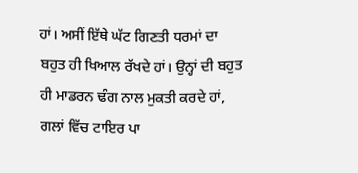ਹਾਂ। ਅਸੀਂ ਇੱਥੇ ਘੱਟ ਗਿਣਤੀ ਧਰਮਾਂ ਦਾ ਬਹੁਤ ਹੀ ਖਿਆਲ ਰੱਖਦੇ ਹਾਂ। ਉਨ੍ਹਾਂ ਦੀ ਬਹੁਤ ਹੀ ਮਾਡਰਨ ਢੰਗ ਨਾਲ ਮੁਕਤੀ ਕਰਦੇ ਹਾਂ, ਗਲਾਂ ਵਿੱਚ ਟਾਇਰ ਪਾ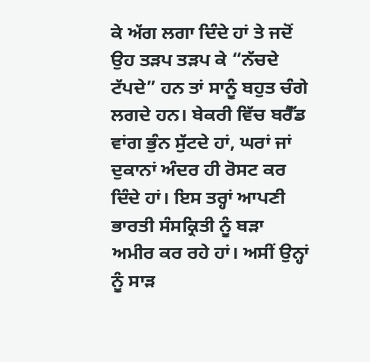ਕੇ ਅੱਗ ਲਗਾ ਦਿੰਦੇ ਹਾਂ ਤੇ ਜਦੋਂ ਉਹ ਤੜਪ ਤੜਪ ਕੇ “ਨੱਚਦੇ ਟੱਪਦੇ” ਹਨ ਤਾਂ ਸਾਨੂੰ ਬਹੁਤ ਚੰਗੇ ਲਗਦੇ ਹਨ। ਬੇਕਰੀ ਵਿੱਚ ਬਰੈੱਡ ਵਾਂਗ ਭੁੰਨ ਸੁੱਟਦੇ ਹਾਂ, ਘਰਾਂ ਜਾਂ ਦੁਕਾਨਾਂ ਅੰਦਰ ਹੀ ਰੋਸਟ ਕਰ ਦਿੰਦੇ ਹਾਂ। ਇਸ ਤਰ੍ਹਾਂ ਆਪਣੀ ਭਾਰਤੀ ਸੰਸਕ੍ਰਿਤੀ ਨੂੰ ਬੜਾ ਅਮੀਰ ਕਰ ਰਹੇ ਹਾਂ। ਅਸੀਂ ਉਨ੍ਹਾਂ ਨੂੰ ਸਾੜ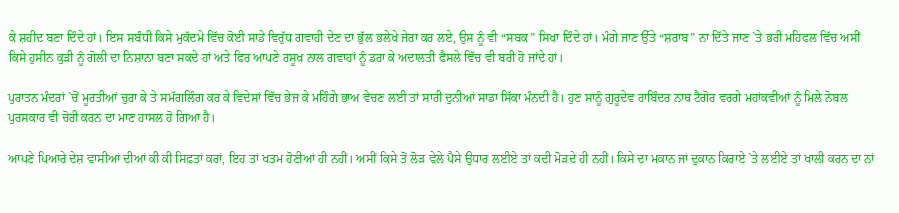ਕੇ ਸ਼ਹੀਦ ਬਣਾ ਦਿੰਦੇ ਹਾਂ। ਇਸ ਸਬੰਧੀ ਕਿਸੇ ਮੁਕੱਦਮੇ ਵਿੱਚ ਕੋਈ ਸਾਡੇ ਵਿਰੁੱਧ ਗਵਾਹੀ ਦੇਣ ਦਾ ਭੁੱਲ ਭਲੇਖੇ ਜੇਰਾ ਕਰ ਲਏ, ਉਸ ਨੂੰ ਵੀ “ਸਬਕ” ਸਿਖਾ ਦਿੰਦੇ ਹਾਂ। ਮੰਗੇ ਜਾਣ ਉੱਤੇ “ਸ਼ਰਾਬ” ਨਾ ਦਿੱਤੇ ਜਾਣ `ਤੇ ਭਰੀ ਮਹਿਫਲ ਵਿੱਚ ਅਸੀਂ ਕਿਸੇ ਹੁਸੀਨ ਕੁੜੀ ਨੂੰ ਗੋਲੀ ਦਾ ਨਿਸ਼ਾਨਾ ਬਣਾ ਸਕਦੇ ਹਾਂ ਅਤੇ ਫਿਰ ਆਪਣੇ ਰਸੂਖ ਨਾਲ ਗਵਾਹਾਂ ਨੂੰ ਡਰਾ ਕੇ ਅਦਾਲਤੀ ਫੈਸਲੇ ਵਿੱਚ ਵੀ ਬਰੀ ਹੋ ਜਾਂਦੇ ਹਾਂ।

ਪੁਰਾਤਨ ਮੰਦਰਾਂ `ਚੋਂ ਮੂਰਤੀਆਂ ਚੁਰਾ ਕੇ ਤੇ ਸਮੱਗਲਿੰਗ ਕਰ ਕੇ ਵਿਦੇਸਾਂ ਵਿੱਚ ਭੇਜ ਕੇ ਮਹਿੰਗੇ ਭਾਅ ਵੇਚਣ ਲਈ ਤਾਂ ਸਾਰੀ ਦੁਨੀਆਂ ਸਾਡਾ ਸਿੱਕਾ ਮੰਨਦੀ ਹੈ। ਹੁਣ ਸਾਨੂੰ ਗੁਰੂਦੇਵ ਰਾਬਿੰਦਰ ਨਾਥ ਟੈਗੋਰ ਵਰਗੇ ਮਹਾਂਕਵੀਆਂ ਨੂੰ ਮਿਲੇ ਨੋਬਲ ਪੁਰਸਕਾਰ ਵੀ ਚੋਰੀ ਕਰਨ ਦਾ ਮਾਣ ਹਾਸਲ ਹੋ ਗਿਆ ਹੈ।

ਆਪਣੇ ਪਿਆਰੇ ਦੇਸ਼ ਵਾਸੀਆਂ ਦੀਆਂ ਕੀ ਕੀ ਸਿਫ਼ਤਾਂ ਕਰਾਂ, ਇਹ ਤਾਂ ਖਤਮ ਹੋਣੀਆਂ ਹੀ ਨਹੀਂ। ਅਸੀਂ ਕਿਸੇ ਤੋਂ ਲੋੜ ਵੇਲੇ ਪੈਸੇ ਉਧਾਰ ਲਈਏ ਤਾਂ ਕਦੀ ਮੋੜਦੇ ਹੀ ਨਹੀਂ। ਕਿਸੇ ਦਾ ਮਕਾਨ ਜਾਂ ਦੁਕਾਨ ਕਿਰਾਏ `ਤੇ ਲਈਏ ਤਾਂ ਖਾਲੀ ਕਰਨ ਦਾ ਨਾਂ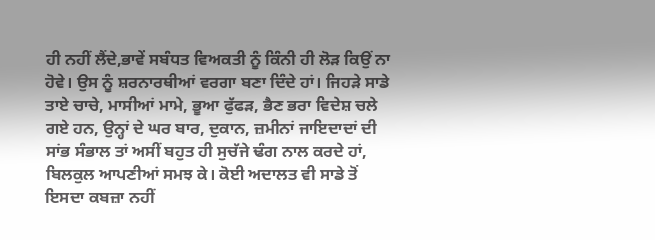ਹੀ ਨਹੀਂ ਲੈਂਦੇ,ਭਾਵੇਂ ਸਬੰਧਤ ਵਿਅਕਤੀ ਨੂੰ ਕਿੰਨੀ ਹੀ ਲੋੜ ਕਿਉਂ ਨਾ ਹੋਵੇ। ਉਸ ਨੂੰ ਸ਼ਰਨਾਰਥੀਆਂ ਵਰਗਾ ਬਣਾ ਦਿੰਦੇ ਹਾਂ। ਜਿਹੜੇ ਸਾਡੇ ਤਾਏ ਚਾਚੇ, ਮਾਸੀਆਂ ਮਾਮੇ, ਭੂਆ ਫੁੱਫੜ, ਭੈਣ ਭਰਾ ਵਿਦੇਸ਼ ਚਲੇ ਗਏ ਹਨ, ਉਨ੍ਹਾਂ ਦੇ ਘਰ ਬਾਰ, ਦੁਕਾਨ, ਜ਼ਮੀਨਾਂ ਜਾਇਦਾਦਾਂ ਦੀ ਸਾਂਭ ਸੰਭਾਲ ਤਾਂ ਅਸੀਂ ਬਹੁਤ ਹੀ ਸੁਚੱਜੇ ਢੰਗ ਨਾਲ ਕਰਦੇ ਹਾਂ, ਬਿਲਕੁਲ ਆਪਣੀਆਂ ਸਮਝ ਕੇ। ਕੋਈ ਅਦਾਲਤ ਵੀ ਸਾਡੇ ਤੋਂ ਇਸਦਾ ਕਬਜ਼ਾ ਨਹੀਂ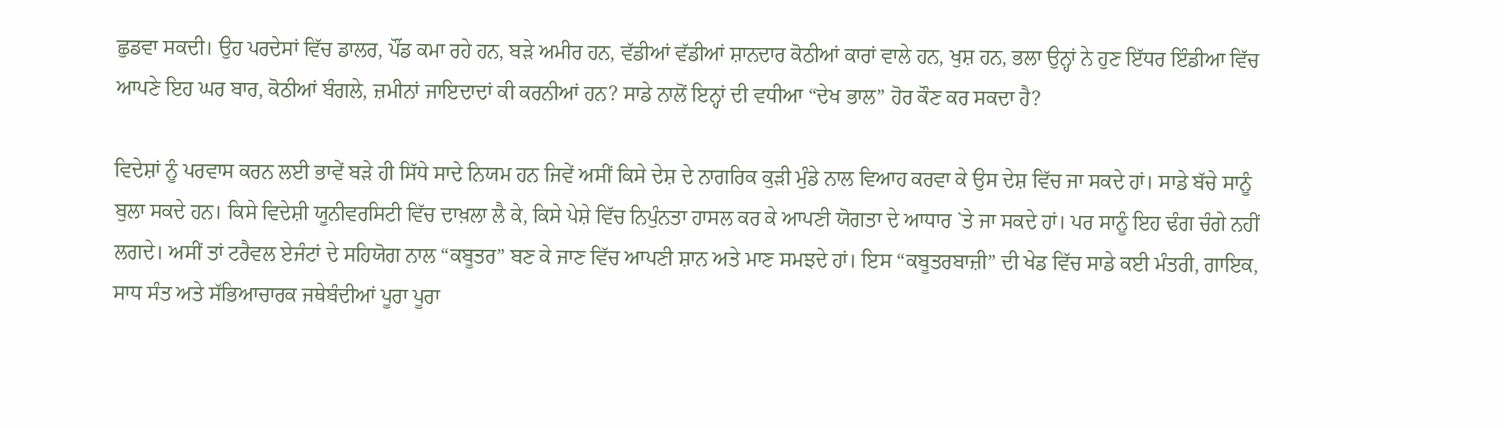ਛੁਡਵਾ ਸਕਦੀ। ਉਹ ਪਰਦੇਸਾਂ ਵਿੱਚ ਡਾਲਰ, ਪੌਂਡ ਕਮਾ ਰਹੇ ਹਨ, ਬੜੇ ਅਮੀਰ ਹਨ, ਵੱਡੀਆਂ ਵੱਡੀਆਂ ਸ਼ਾਨਦਾਰ ਕੋਠੀਆਂ ਕਾਰਾਂ ਵਾਲੇ ਹਨ, ਖੁਸ਼ ਹਨ, ਭਲਾ ਉਨ੍ਹਾਂ ਨੇ ਹੁਣ ਇੱਧਰ ਇੰਡੀਆ ਵਿੱਚ ਆਪਣੇ ਇਹ ਘਰ ਬਾਰ, ਕੋਠੀਆਂ ਬੰਗਲੇ, ਜ਼ਮੀਨਾਂ ਜਾਇਦਾਦਾਂ ਕੀ ਕਰਨੀਆਂ ਹਨ? ਸਾਡੇ ਨਾਲੋਂ ਇਨ੍ਹਾਂ ਦੀ ਵਧੀਆ “ਦੇਖ ਭਾਲ” ਹੋਰ ਕੌਣ ਕਰ ਸਕਦਾ ਹੈ?

ਵਿਦੇਸ਼ਾਂ ਨੂੰ ਪਰਵਾਸ ਕਰਨ ਲਈ ਭਾਵੇਂ ਬੜੇ ਹੀ ਸਿੱਧੇ ਸਾਦੇ ਨਿਯਮ ਹਨ ਜਿਵੇਂ ਅਸੀਂ ਕਿਸੇ ਦੇਸ਼ ਦੇ ਨਾਗਰਿਕ ਕੁੜੀ ਮੁੰਡੇ ਨਾਲ ਵਿਆਹ ਕਰਵਾ ਕੇ ਉਸ ਦੇਸ਼ ਵਿੱਚ ਜਾ ਸਕਦੇ ਹਾਂ। ਸਾਡੇ ਬੱਚੇ ਸਾਨੂੰ ਬੁਲਾ ਸਕਦੇ ਹਨ। ਕਿਸੇ ਵਿਦੇਸ਼ੀ ਯੂਨੀਵਰਸਿਟੀ ਵਿੱਚ ਦਾਖ਼ਲਾ ਲੈ ਕੇ, ਕਿਸੇ ਪੇਸ਼ੇ ਵਿੱਚ ਨਿਪੁੰਨਤਾ ਹਾਸਲ ਕਰ ਕੇ ਆਪਣੀ ਯੋਗਤਾ ਦੇ ਆਧਾਰ `ਤੇ ਜਾ ਸਕਦੇ ਹਾਂ। ਪਰ ਸਾਨੂੰ ਇਹ ਢੰਗ ਚੰਗੇ ਨਹੀਂ ਲਗਦੇ। ਅਸੀਂ ਤਾਂ ਟਰੈਵਲ ਏਜੰਟਾਂ ਦੇ ਸਹਿਯੋਗ ਨਾਲ “ਕਬੂਤਰ” ਬਣ ਕੇ ਜਾਣ ਵਿੱਚ ਆਪਣੀ ਸ਼ਾਨ ਅਤੇ ਮਾਣ ਸਮਝਦੇ ਹਾਂ। ਇਸ “ਕਬੂਤਰਬਾਜ਼ੀ” ਦੀ ਖੇਡ ਵਿੱਚ ਸਾਡੇ ਕਈ ਮੰਤਰੀ, ਗਾਇਕ, ਸਾਧ ਸੰਤ ਅਤੇ ਸੱਭਿਆਚਾਰਕ ਜਥੇਬੰਦੀਆਂ ਪੂਰਾ ਪੂਰਾ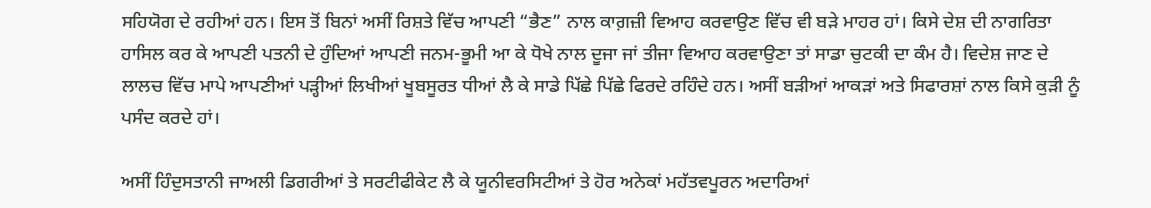ਸਹਿਯੋਗ ਦੇ ਰਹੀਆਂ ਹਨ। ਇਸ ਤੋਂ ਬਿਨਾਂ ਅਸੀਂ ਰਿਸ਼ਤੇ ਵਿੱਚ ਆਪਣੀ “ਭੈਣ” ਨਾਲ ਕਾਗ਼ਜ਼ੀ ਵਿਆਹ ਕਰਵਾਉਣ ਵਿੱਚ ਵੀ ਬੜੇ ਮਾਹਰ ਹਾਂ। ਕਿਸੇ ਦੇਸ਼ ਦੀ ਨਾਗਰਿਤਾ ਹਾਸਿਲ ਕਰ ਕੇ ਆਪਣੀ ਪਤਨੀ ਦੇ ਹੁੰਦਿਆਂ ਆਪਣੀ ਜਨਮ-ਭੂਮੀ ਆ ਕੇ ਧੋਖੇ ਨਾਲ ਦੂਜਾ ਜਾਂ ਤੀਜਾ ਵਿਆਹ ਕਰਵਾਉਣਾ ਤਾਂ ਸਾਡਾ ਚੁਟਕੀ ਦਾ ਕੰਮ ਹੈ। ਵਿਦੇਸ਼ ਜਾਣ ਦੇ ਲਾਲਚ ਵਿੱਚ ਮਾਪੇ ਆਪਣੀਆਂ ਪੜ੍ਹੀਆਂ ਲਿਖੀਆਂ ਖੂਬਸੂਰਤ ਧੀਆਂ ਲੈ ਕੇ ਸਾਡੇ ਪਿੱਛੇ ਪਿੱਛੇ ਫਿਰਦੇ ਰਹਿੰਦੇ ਹਨ। ਅਸੀਂ ਬੜੀਆਂ ਆਕੜਾਂ ਅਤੇ ਸਿਫਾਰਸ਼ਾਂ ਨਾਲ ਕਿਸੇ ਕੁੜੀ ਨੂੰ ਪਸੰਦ ਕਰਦੇ ਹਾਂ।

ਅਸੀਂ ਹਿੰਦੁਸਤਾਨੀ ਜਾਅਲੀ ਡਿਗਰੀਆਂ ਤੇ ਸਰਟੀਫੀਕੇਟ ਲੈ ਕੇ ਯੂਨੀਵਰਸਿਟੀਆਂ ਤੇ ਹੋਰ ਅਨੇਕਾਂ ਮਹੱਤਵਪੂਰਨ ਅਦਾਰਿਆਂ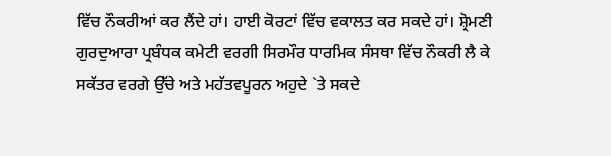ਵਿੱਚ ਨੌਕਰੀਆਂ ਕਰ ਲੈਂਦੇ ਹਾਂ। ਹਾਈ ਕੋਰਟਾਂ ਵਿੱਚ ਵਕਾਲਤ ਕਰ ਸਕਦੇ ਹਾਂ। ਸ਼੍ਰੋਮਣੀ ਗੁਰਦੁਆਰਾ ਪ੍ਰਬੰਧਕ ਕਮੇਟੀ ਵਰਗੀ ਸਿਰਮੌਰ ਧਾਰਮਿਕ ਸੰਸਥਾ ਵਿੱਚ ਨੌਕਰੀ ਲੈ ਕੇ ਸਕੱਤਰ ਵਰਗੇ ਉੱਚੇ ਅਤੇ ਮਹੱਤਵਪੂਰਨ ਅਹੁਦੇ `ਤੇ ਸਕਦੇ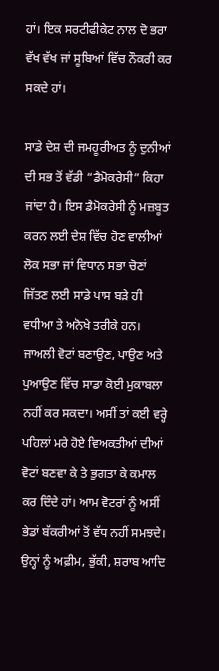ਹਾਂ। ਇਕ ਸਰਟੀਫੀਕੇਟ ਨਾਲ ਦੋ ਭਰਾ ਵੱਖ ਵੱਖ ਜਾਂ ਸੂਬਿਆਂ ਵਿੱਚ ਨੌਕਰੀ ਕਰ ਸਕਦੇ ਹਾਂ।

ਸਾਡੇ ਦੇਸ਼ ਦੀ ਜਮਹੂਰੀਅਤ ਨੂੰ ਦੁਨੀਆਂ ਦੀ ਸਭ ਤੋਂ ਵੱਡੀ “ਡੈਮੋਕਰੇਸੀ” ਕਿਹਾ ਜਾਂਦਾ ਹੈ। ਇਸ ਡੈਮੋਕਰੇਸੀ ਨੂੰ ਮਜ਼ਬੂਤ ਕਰਨ ਲਈ ਦੇਸ਼ ਵਿੱਚ ਹੋਣ ਵਾਲੀਆਂ ਲੋਕ ਸਭਾ ਜਾਂ ਵਿਧਾਨ ਸਭਾ ਚੋਣਾਂ ਜਿੱਤਣ ਲਈ ਸਾਡੇ ਪਾਸ ਬੜੇ ਹੀ ਵਧੀਆ ਤੇ ਅਨੋਖੇ ਤਰੀਕੇ ਹਨ। ਜਾਅਲੀ ਵੋਟਾਂ ਬਣਾਉਣ, ਪਾਉਣ ਅਤੇ ਪੁਆਉਣ ਵਿੱਚ ਸਾਡਾ ਕੋਈ ਮੁਕਾਬਲਾ ਨਹੀਂ ਕਰ ਸਕਦਾ। ਅਸੀਂ ਤਾਂ ਕਈ ਵਰ੍ਹੇ ਪਹਿਲਾਂ ਮਰੇ ਹੋਏ ਵਿਅਕਤੀਆਂ ਦੀਆਂ ਵੋਟਾਂ ਬਣਵਾ ਕੇ ਤੇ ਭੁਗਤਾ ਕੇ ਕਮਾਲ ਕਰ ਦਿੰਦੇ ਹਾਂ। ਆਮ ਵੋਟਰਾਂ ਨੂੰ ਅਸੀਂ ਭੇਡਾਂ ਬੱਕਰੀਆਂ ਤੋਂ ਵੱਧ ਨਹੀਂ ਸਮਝਦੇ। ਉਨ੍ਹਾਂ ਨੂੰ ਅਫ਼ੀਮ, ਭੁੱਕੀ, ਸ਼ਰਾਬ ਆਦਿ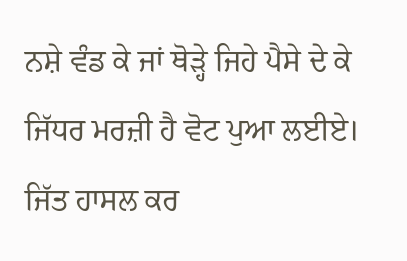ਨਸ਼ੇ ਵੰਡ ਕੇ ਜਾਂ ਥੋੜ੍ਹੇ ਜਿਹੇ ਪੈਸੇ ਦੇ ਕੇ ਜਿੱਧਰ ਮਰਜ਼ੀ ਹੈ ਵੋਟ ਪੁਆ ਲਈਏ। ਜਿੱਤ ਹਾਸਲ ਕਰ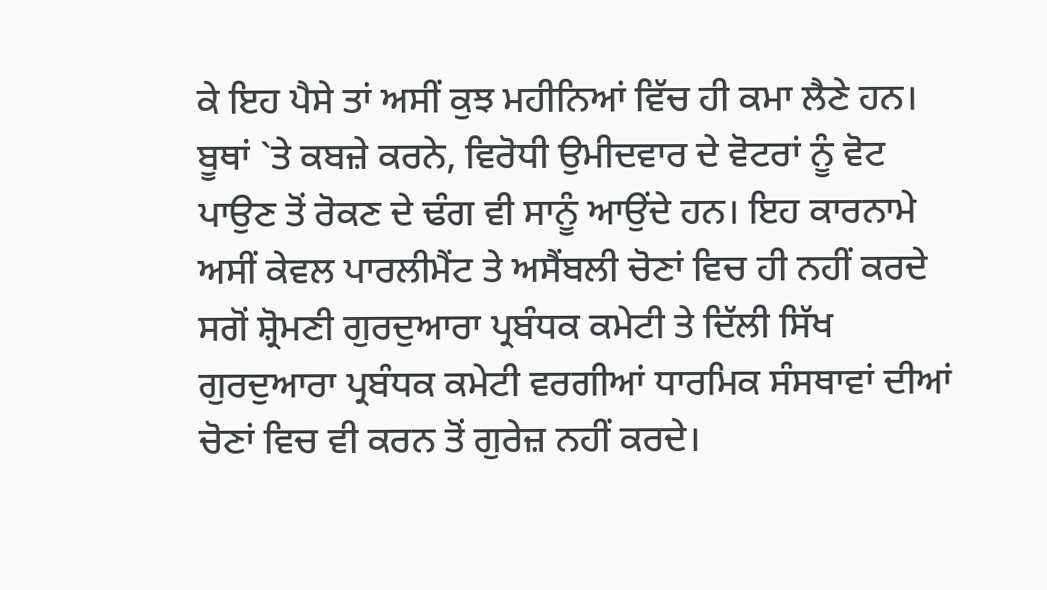ਕੇ ਇਹ ਪੈਸੇ ਤਾਂ ਅਸੀਂ ਕੁਝ ਮਹੀਨਿਆਂ ਵਿੱਚ ਹੀ ਕਮਾ ਲੈਣੇ ਹਨ। ਬੂਥਾਂ `ਤੇ ਕਬਜ਼ੇ ਕਰਨੇ, ਵਿਰੋਧੀ ਉਮੀਦਵਾਰ ਦੇ ਵੋਟਰਾਂ ਨੂੰ ਵੋਟ ਪਾਉਣ ਤੋਂ ਰੋਕਣ ਦੇ ਢੰਗ ਵੀ ਸਾਨੂੰ ਆਉਂਦੇ ਹਨ। ਇਹ ਕਾਰਨਾਮੇ ਅਸੀਂ ਕੇਵਲ ਪਾਰਲੀਮੈਂਟ ਤੇ ਅਸੈਂਬਲੀ ਚੋਣਾਂ ਵਿਚ ਹੀ ਨਹੀਂ ਕਰਦੇ ਸਗੋਂ ਸ਼੍ਰੋਮਣੀ ਗੁਰਦੁਆਰਾ ਪ੍ਰਬੰਧਕ ਕਮੇਟੀ ਤੇ ਦਿੱਲੀ ਸਿੱਖ ਗੁਰਦੁਆਰਾ ਪ੍ਰਬੰਧਕ ਕਮੇਟੀ ਵਰਗੀਆਂ ਧਾਰਮਿਕ ਸੰਸਥਾਵਾਂ ਦੀਆਂ ਚੋਣਾਂ ਵਿਚ ਵੀ ਕਰਨ ਤੋਂ ਗੁਰੇਜ਼ ਨਹੀਂ ਕਰਦੇ।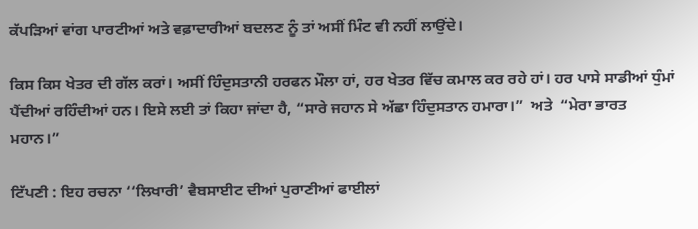ਕੱਪੜਿਆਂ ਵਾਂਗ ਪਾਰਟੀਆਂ ਅਤੇ ਵਫ਼ਾਦਾਰੀਆਂ ਬਦਲਣ ਨੂੰ ਤਾਂ ਅਸੀਂ ਮਿੰਟ ਵੀ ਨਹੀਂ ਲਾਉਂਦੇ।

ਕਿਸ ਕਿਸ ਖੇਤਰ ਦੀ ਗੱਲ ਕਰਾਂ। ਅਸੀਂ ਹਿੰਦੁਸਤਾਨੀ ਹਰਫਨ ਮੌਲਾ ਹਾਂ, ਹਰ ਖੇਤਰ ਵਿੱਚ ਕਮਾਲ ਕਰ ਰਹੇ ਹਾਂ। ਹਰ ਪਾਸੇ ਸਾਡੀਆਂ ਧੁੰਮਾਂ ਪੈਂਦੀਆਂ ਰਹਿੰਦੀਆਂ ਹਨ। ਇਸੇ ਲਈ ਤਾਂ ਕਿਹਾ ਜਾਂਦਾ ਹੈ, “ਸਾਰੇ ਜਹਾਨ ਸੇ ਅੱਛਾ ਹਿੰਦੁਸਤਾਨ ਹਮਾਰਾ।”  ਅਤੇ  “ਮੇਰਾ ਭਾਰਤ ਮਹਾਨ।”

ਟਿੱਪਣੀ : ਇਹ ਰਚਨਾ ‘‘ਲਿਖਾਰੀ’ ਵੈਬਸਾਈਟ ਦੀਆਂ ਪੁਰਾਣੀਆਂ ਫਾਈਲਾਂ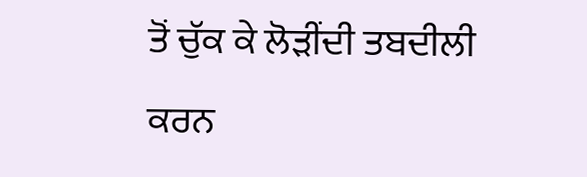ਤੋਂ ਚੁੱਕ ਕੇ ਲੋੜੀਂਦੀ ਤਬਦੀਲੀ ਕਰਨ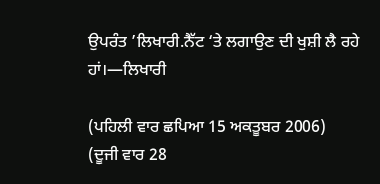ਉਪਰੰਤ ’ਲਿਖਾਰੀ.ਨੈੱਟ ‘ਤੇ ਲਗਾਉਣ ਦੀ ਖੁਸ਼ੀ ਲੈ ਰਹੇ ਹਾਂ।—ਲਿਖਾਰੀ

(ਪਹਿਲੀ ਵਾਰ ਛਪਿਆ 15 ਅਕਤੂਬਰ 2006)
(ਦੂਜੀ ਵਾਰ 28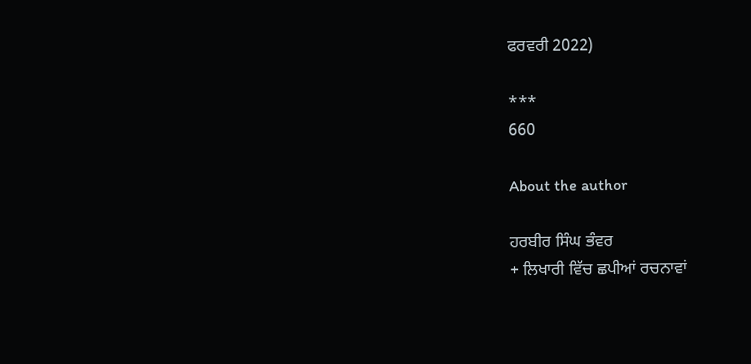ਫਰਵਰੀ 2022)

***
660

About the author

ਹਰਬੀਰ ਸਿੰਘ ਭੰਵਰ
+ ਲਿਖਾਰੀ ਵਿੱਚ ਛਪੀਆਂ ਰਚਨਾਵਾਂ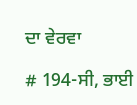ਦਾ ਵੇਰਵਾ

# 194-ਸੀ, ਭਾਈ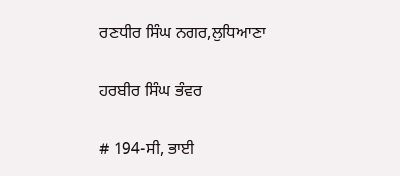ਰਣਧੀਰ ਸਿੰਘ ਨਗਰ,ਲੁਧਿਆਣਾ

ਹਰਬੀਰ ਸਿੰਘ ਭੰਵਰ

# 194-ਸੀ, ਭਾਈ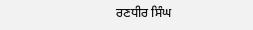ਰਣਧੀਰ ਸਿੰਘ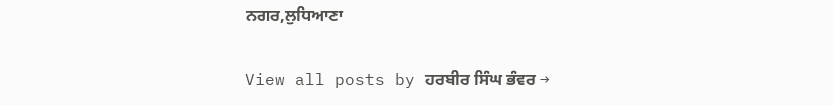ਨਗਰ,ਲੁਧਿਆਣਾ

View all posts by ਹਰਬੀਰ ਸਿੰਘ ਭੰਵਰ →